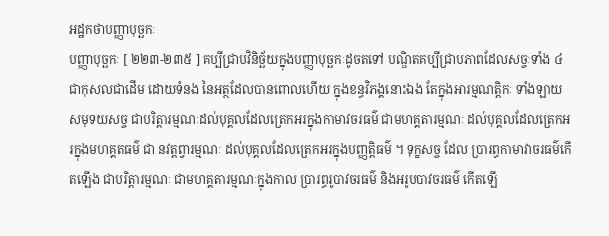អដ្ឋកថាបញ្ញាបុច្ឆកៈ
បញ្ញាបុច្ឆកៈ [ ២២៣-២៣៥ ] គប្បីជ្រាបវិនិច្ឆ័យក្នុងបញ្ញាបុច្ឆកៈដូចតទៅ បណ្ឌិតគប្បីជ្រាបភាពដែលសច្ចៈទាំង ៤ ជាកុសលជាដើម ដោយទំនង នៃអត្ថដែលបានពោលហើយ ក្នុងខន្ធវិភង្គនោះឯង តែក្នុងអារម្មណត្តិកៈ ទាំងឡាយ សមុទយសច្ច ជាបរិត្តារម្មណៈដល់បុគ្គលដែលត្រេកអរក្នុងកាមាវចរធម៌ ជាមហគ្គតារម្មណៈ ដល់បុគ្គលដែលត្រេកអរក្នុងមហគ្គតធម៌ ជា នវត្តព្វារម្មណៈ ដល់បុគ្គលដែលត្រេកអរក្នុងបញ្ញត្តិធម៌ ។ ទុក្ខសច្ច ដែល ប្រារព្ធកាមាវាចរធម៌កើតឡើង ជាបរិត្តារម្មណៈ ជាមហគ្គតារម្មណៈក្នុងកាល ប្រារព្ធរូបាវចរធម៌ និងអរូបបាវចរធម៌ កើតឡើ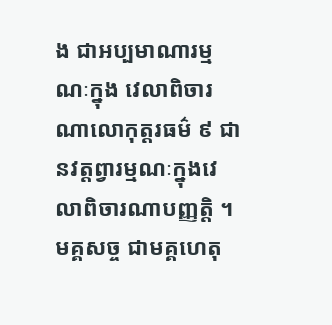ង ជាអប្បមាណារម្មណៈក្នុង វេលាពិចារណាលោកុត្តរធម៌ ៩ ជានវត្តព្វារម្មណៈក្នុងវេលាពិចារណាបញ្ញត្តិ ។ មគ្គសច្ច ជាមគ្គហេតុ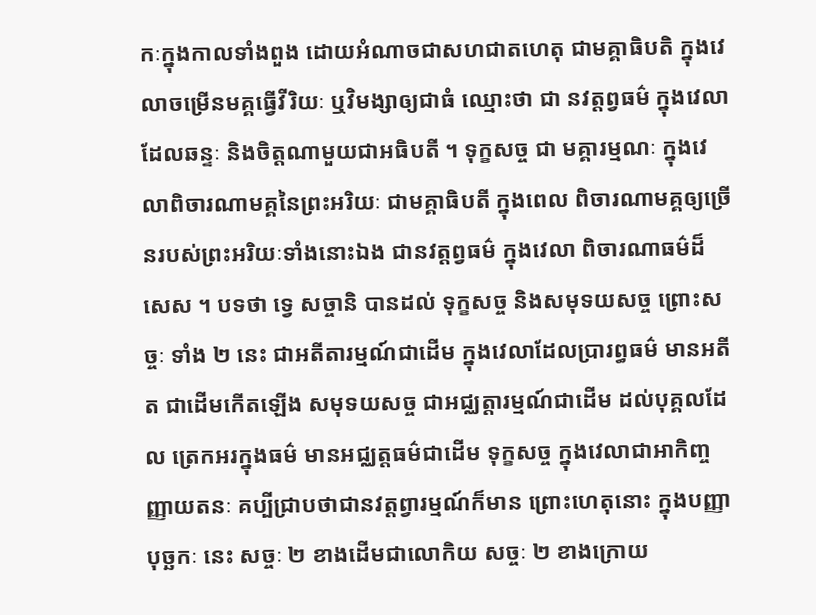កៈក្នុងកាលទាំងពួង ដោយអំណាចជាសហជាតហេតុ ជាមគ្គាធិបតិ ក្នុងវេលាចម្រើនមគ្គធ្វើវីរិយៈ ឬវិមង្សាឲ្យជាធំ ឈ្មោះថា ជា នវត្តព្វធម៌ ក្នុងវេលាដែលឆន្ទៈ និងចិត្តណាមួយជាអធិបតី ។ ទុក្ខសច្ច ជា មគ្គារម្មណៈ ក្នុងវេលាពិចារណាមគ្គនៃព្រះអរិយៈ ជាមគ្គាធិបតី ក្នុងពេល ពិចារណាមគ្គឲ្យច្រើនរបស់ព្រះអរិយៈទាំងនោះឯង ជានវត្តព្វធម៌ ក្នុងវេលា ពិចារណាធម៌ដ៏សេស ។ បទថា ទ្វេ សច្ចានិ បានដល់ ទុក្ខសច្ច និងសមុទយសច្ច ព្រោះសច្ចៈ ទាំង ២ នេះ ជាអតីតារម្មណ៍ជាដើម ក្នុងវេលាដែលប្រារព្ធធម៌ មានអតីត ជាដើមកើតឡើង សមុទយសច្ច ជាអជ្ឈត្តារម្មណ៍ជាដើម ដល់បុគ្គលដែល ត្រេកអរក្នុងធម៌ មានអជ្ឈត្តធម៌ជាដើម ទុក្ខសច្ច ក្នុងវេលាជាអាកិញ្ចញ្ញាយតនៈ គប្បីជ្រាបថាជានវត្តព្វារម្មណ៍ក៏មាន ព្រោះហេតុនោះ ក្នុងបញ្ញាបុច្ឆកៈ នេះ សច្ចៈ ២ ខាងដើមជាលោកិយ សច្ចៈ ២ ខាងក្រោយ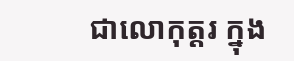ជាលោកុត្តរ ក្នុង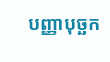បញ្ញាបុច្ឆក